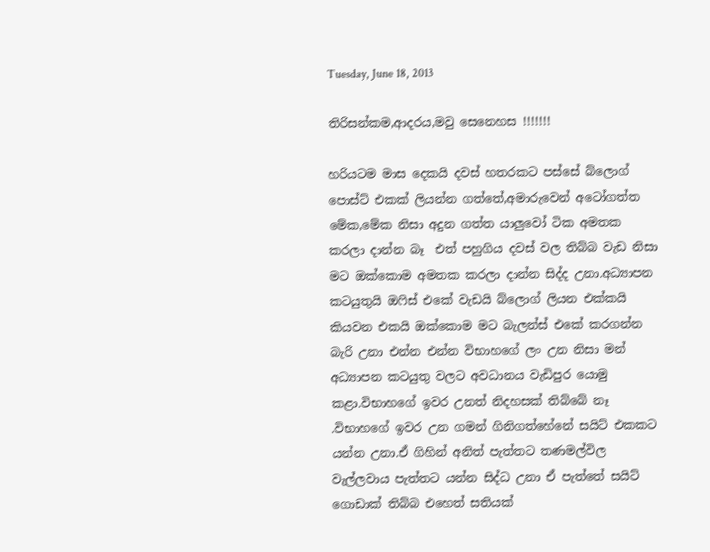Tuesday, June 18, 2013

තිරිසන්කම,ආදරය,මවු සෙනෙහස !!!!!!!

හරියටම මාස දෙකයි දවස් හතරකට පස්සේ බ්ලොග් පොස්ට් එකක් ලියන්න ගත්තේ,අමාරුවෙන් අටෝගත්ත මේක,මේක නිසා අදුන ගත්ත යාලුවෝ ටික අමතක කරලා දාන්න බෑ  එත් පහුගිය දවස් වල තිබ්බ වැඩ නිසා මට ඔක්කොම අමතක කරලා දාන්න සිද්ද උනා.අධ්‍යාපන කටයුතුයි ඔෆිස් එකේ වැඩයි බ්ලොග් ලියන එක්කයි කියවන එකයි ඔක්කොම මට බැලන්ස් එකේ කරගන්න බැරි උනා එන්න එන්න විභාහගේ ලං උන නිසා මන් අධ්‍යාපන කටයුතු වලට අවධානය වැඩිපුර යොමු කළා.විභාහගේ ඉවර උනත් නිදහසක් තිබ්බේ නෑ .විභාහගේ ඉවර උන ගමන් ගිනිගත්හේනේ සයිට් එකකට යන්න උනා.ඒ ගිහින් අනිත් පැත්තට තණමල්විල වැල්ලවාය පැත්තට යන්න සිද්ධ උනා ඒ පැත්තේ සයිට් ගොඩාක් තිබ්බ එහෙත් සතියක්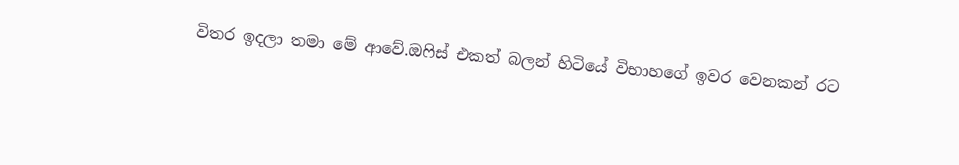විතර ඉදලා තමා මේ ආවේ.ඔෆිස් එකත් බලන් හිටියේ විභාහගේ ඉවර වෙනකන් රට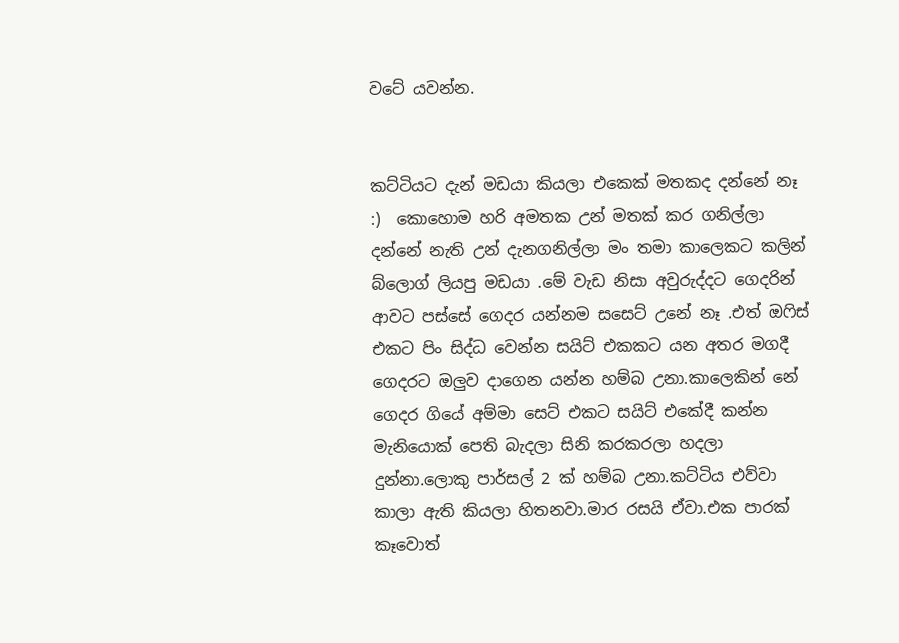වටේ යවන්න.


කට්ටියට දැන් මඩයා කියලා එකෙක් මතකද දන්නේ නෑ  :)  කොහොම හරි අමතක උන් මතක් කර ගනිල්ලා දන්නේ නැති උන් දැනගනිල්ලා මං තමා කාලෙකට කලින් බ්ලොග් ලියපු මඩයා .මේ වැඩ නිසා අවුරුද්දට ගෙදරින් ආවට පස්සේ ගෙදර යන්නම සසෙට් උනේ නෑ .එත් ඔෆිස් එකට පිං සිද්ධ වෙන්න සයිට් එකකට යන අතර මගදී ගෙදරට ඔලුව දාගෙන යන්න හම්බ උනා.කාලෙකින් නේ ගෙදර ගියේ අම්මා සෙට් එකට සයිට් එකේදී කන්න මැනියොක් පෙති බැදලා සිනි කරකරලා හදලා දුන්නා.ලොකු පාර්සල් 2 ක් හම්බ උනා.කට්ටිය එව්වා කාලා ඇති කියලා හිතනවා.මාර රසයි ඒවා.එක පාරක් කෑවොත්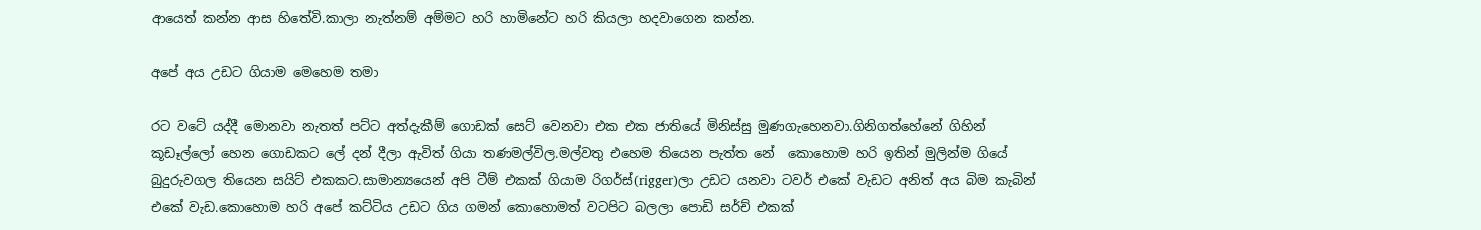ආයෙත් කන්න ආස හිතේවි.කාලා නැත්නම් අම්මට හරි හාමිනේට හරි කියලා හදවාගෙන කන්න.

අපේ අය උඩට ගියාම මෙහෙම තමා

රට වටේ යද්දී මොනවා නැතත් පට්ට අත්දැකීම් ගොඩක් සෙට් වෙනවා එක එක ජාතියේ මිනිස්සු මුණගැහෙනවා.ගිනිගත්හේනේ ගිහින් කූඩෑල්ලෝ හෙන ගොඩකට ලේ දන් දීලා ඇවිත් ගියා තණමල්විල.මල්වතු එහෙම තියෙන පැත්ත නේ  කොහොම හරි ඉතින් මුලින්ම ගියේ බුදුරුවගල තියෙන සයිට් එකකට.සාමාන්‍යයෙන් අපි ටීම් එකක් ගියාම රිගර්ස්(rigger)ලා උඩට යනවා ටවර් එකේ වැඩට අනිත් අය බිම කැබින් එකේ වැඩ.කොහොම හරි අපේ කට්ටිය උඩට ගිය ගමන් කොහොමත් වටපිට බලලා පොඩි සර්ච් එකක්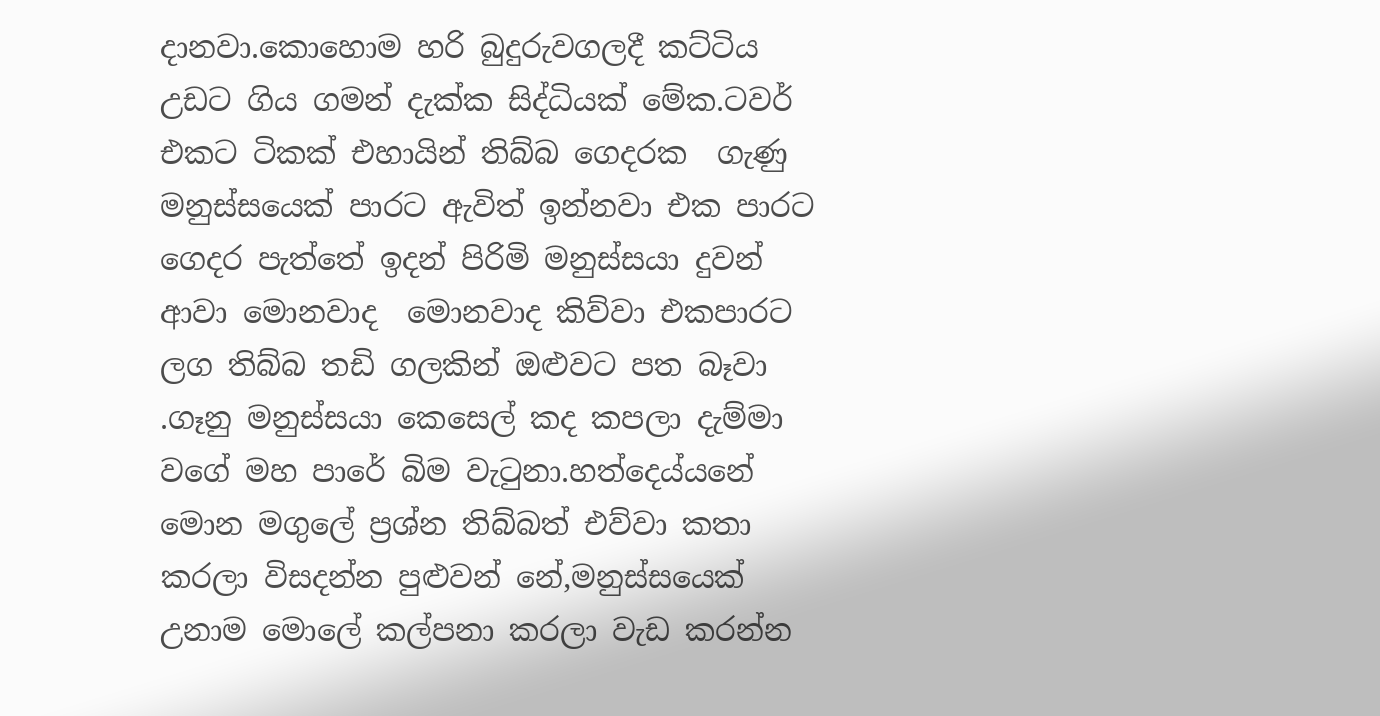දානවා.කොහොම හරි බුදුරුවගලදී කට්ටිය උඩට ගිය ගමන් දැක්ක සිද්ධියක් මේක.ටවර් එකට ටිකක් එහායින් තිබ්බ ගෙදරක  ගැණු මනුස්සයෙක් පාරට ඇවිත් ඉන්නවා එක පාරට ගෙදර පැත්තේ ඉදන් පිරිමි මනුස්සයා දුවන් ආවා මොනවාද  මොනවාද කිව්වා එකපාරට ලග තිබ්බ තඩි ගලකින් ඔළුවට පත බෑවා .ගෑනු මනුස්සයා කෙසෙල් කද කපලා දැම්මා වගේ මහ පාරේ බිම වැටුනා.හත්දෙය්යනේ මොන මගුලේ ප්‍රශ්න තිබ්බත් එව්වා කතා කරලා විසදන්න පුළුවන් නේ,මනුස්සයෙක් උනාම මොලේ කල්පනා කරලා වැඩ කරන්න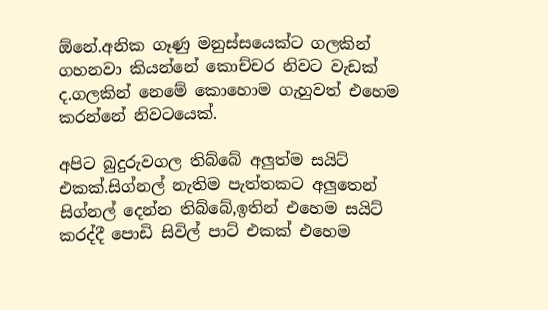ඕනේ.අනික ගෑණු මනුස්සයෙක්ට ගලකින් ගහනවා කියන්නේ කොච්චර නිවට වැඩක් ද.ගලකින් නෙමේ කොහොම ගැහුවත් එහෙම කරන්නේ නිවටයෙක්.

අපිට බුදුරුවගල තිබ්බේ අලුත්ම සයිට් එකක්.සිග්නල් නැතිම පැත්තකට අලුතෙන් සිග්නල් දෙන්න තිබ්බේ,ඉතින් එහෙම සයිට් කරද්දී පොඩි සිවිල් පාට් එකක් එහෙම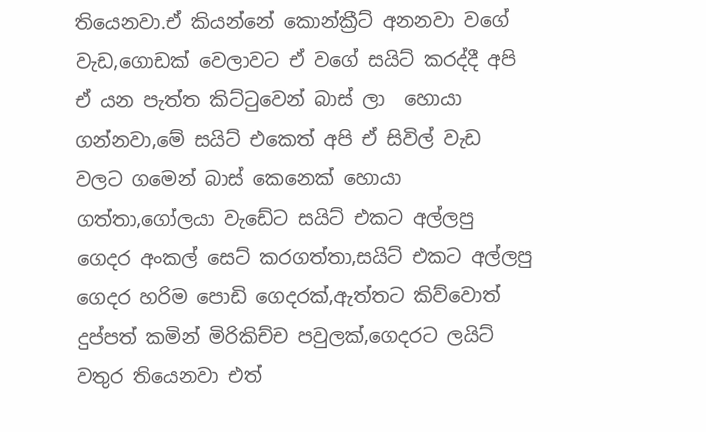තියෙනවා.ඒ කියන්නේ කොන්ක්‍රීට් අනනවා වගේ වැඩ,ගොඩක් වෙලාවට ඒ වගේ සයිට් කරද්දී අපි ඒ යන පැත්ත කිට්ටුවෙන් බාස් ලා  හොයා ගන්නවා,මේ සයිට් එකෙත් අපි ඒ සිවිල් වැඩ වලට ගමෙන් බාස් කෙනෙක් හොයා ගත්තා,ගෝලයා වැඩේට සයිට් එකට අල්ලපු ගෙදර අංකල් සෙට් කරගත්තා,සයිට් එකට අල්ලපු ගෙදර හරිම පොඩි ගෙදරක්,ඇත්තට කිව්වොත් දුප්පත් කමින් මිරිකිච්ච පවුලක්,ගෙදරට ලයිට් වතුර තියෙනවා එත්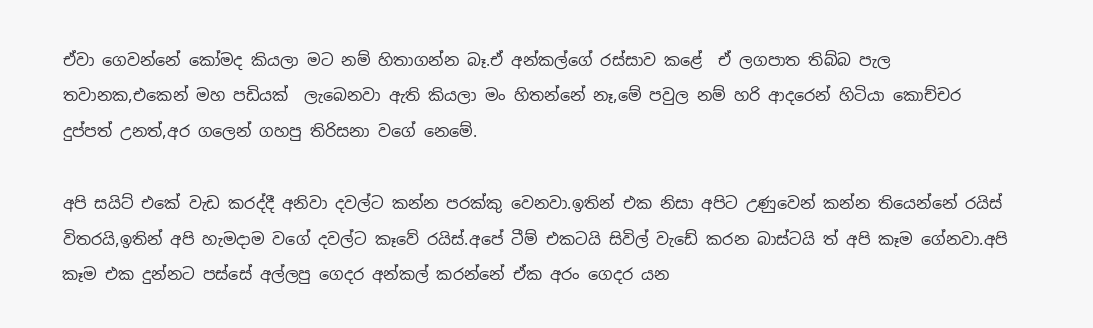ඒවා ගෙවන්නේ කෝමද කියලා මට නම් හිතාගන්න බෑ.ඒ අන්කල්ගේ රස්සාව කළේ  ඒ ලගපාත තිබ්බ පැල තවානක,එකෙන් මහ පඩියක්  ලැබෙනවා ඇති කියලා මං හිතන්නේ නෑ,මේ පවුල නම් හරි ආදරෙන් හිටියා කොච්චර දුප්පත් උනත්,අර ගලෙන් ගහපු තිරිසනා වගේ නෙමේ.

අපි සයිට් එකේ වැඩ කරද්දී අනිවා දවල්ට කන්න පරක්කු වෙනවා.ඉතින් එක නිසා අපිට උණුවෙන් කන්න තියෙන්නේ රයිස් විතරයි,ඉතින් අපි හැමදාම වගේ දවල්ට කෑවේ රයිස්.අපේ ටීම් එකටයි සිවිල් වැඩේ කරන බාස්ටයි ත් අපි කෑම ගේනවා.අපි කෑම එක දුන්නට පස්සේ අල්ලපු ගෙදර අන්කල් කරන්නේ ඒක අරං ගෙදර යන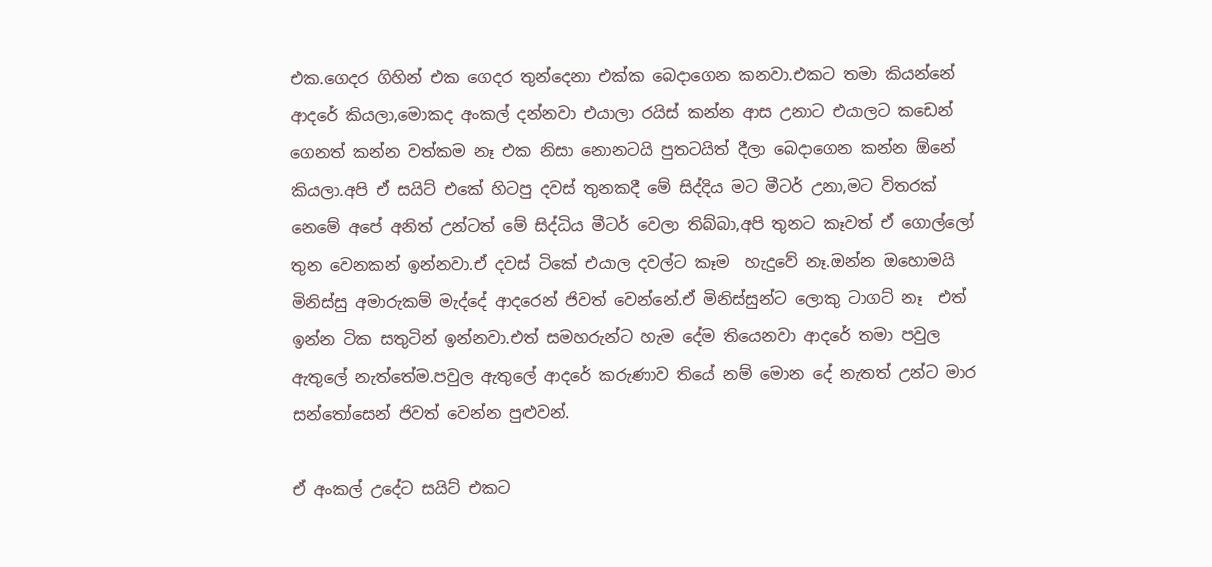එක.ගෙදර ගිහින් එක ගෙදර තුන්දෙනා එක්ක බෙදාගෙන කනවා.එකට තමා කියන්නේ ආදරේ කියලා,මොකද අංකල් දන්නවා එයාලා රයිස් කන්න ආස උනාට එයාලට කඩෙන් ගෙනත් කන්න වත්කම නෑ එක නිසා නොනටයි පුතටයිත් දීලා බෙදාගෙන කන්න ඕනේ කියලා.අපි ඒ සයිට් එකේ හිටපු දවස් තුනකදී මේ සිද්දිය මට මීටර් උනා,මට විතරක් නෙමේ අපේ අනිත් උන්ටත් මේ සිද්ධිය මීටර් වෙලා තිබ්බා,අපි තුනට කෑවත් ඒ ගොල්ලෝ තුන වෙනකන් ඉන්නවා.ඒ දවස් ටිකේ එයාල දවල්ට කෑම  හැදුවේ නෑ.ඔන්න ඔහොමයි මිනිස්සු අමාරුකම් මැද්දේ ආදරෙන් ජිවත් වෙන්නේ.ඒ මිනිස්සුන්ට ලොකු ටාගට් නෑ  එත් ඉන්න ටික සතුටින් ඉන්නවා.එත් සමහරුන්ට හැම දේම තියෙනවා ආදරේ තමා පවුල ඇතුලේ නැත්තේම.පවුල ඇතුලේ ආදරේ කරුණාව තියේ නම් මොන දේ නැතත් උන්ට මාර සන්තෝසෙන් ජිවත් වෙන්න පුළුවන්.

ඒ අංකල් උදේට සයිට් එකට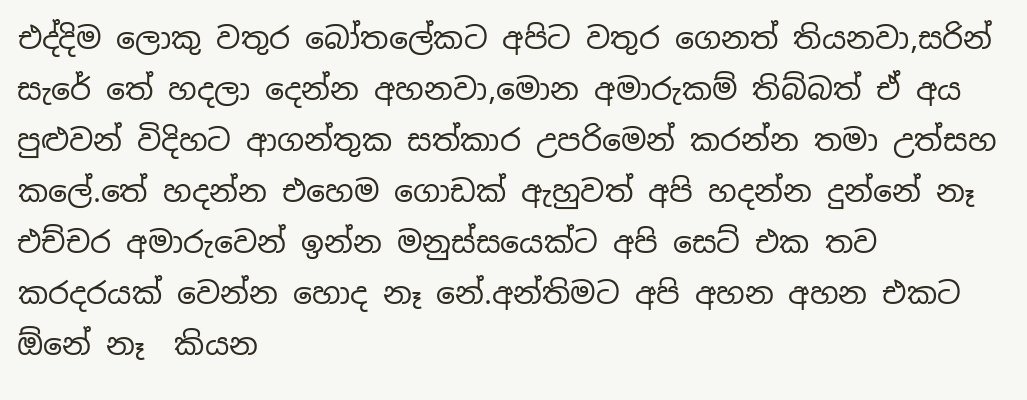එද්දිම ලොකු වතුර බෝතලේකට අපිට වතුර ගෙනත් තියනවා,සරින් සැරේ තේ හදලා දෙන්න අහනවා,මොන අමාරුකම් තිබ්බත් ඒ අය  පුළුවන් විදිහට ආගන්තුක සත්කාර උපරිමෙන් කරන්න තමා උත්සහ කලේ.තේ හදන්න එහෙම ගොඩක් ඇහුවත් අපි හදන්න දුන්නේ නෑ  එච්චර අමාරුවෙන් ඉන්න මනුස්සයෙක්ට අපි සෙට් එක තව කරදරයක් වෙන්න හොද නෑ නේ.අන්තිමට අපි අහන අහන එකට ඕනේ නෑ  කියන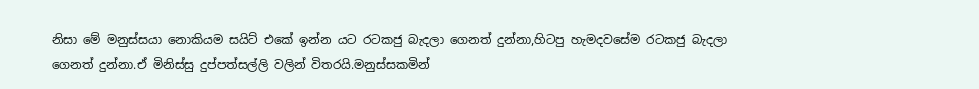නිසා මේ මනුස්සයා නොකියම සයිට් එකේ ඉන්න යට රටකජු බැදලා ගෙනත් දුන්නා,හිටපු හැමදවසේම රටකජු බැදලා ගෙනත් දුන්නා.ඒ මිනිස්සු දුප්පත්සල්ලි වලින් විතරයි.මනුස්සකමින්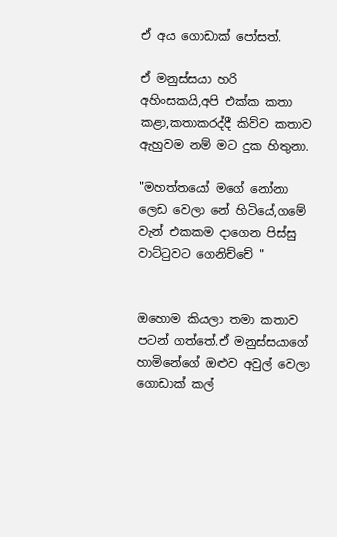ඒ අය ගොඩාක් පෝසත්.

ඒ මනුස්සයා හරි අහිංසකයි,අපි එක්ක කතා කළා,කතාකරද්දී කිව්ව කතාව ඇහුවම නම් මට දුක හිතුනා.

"මහත්තයෝ මගේ නෝනා ලෙඩ වෙලා නේ හිටියේ,ගමේ වැන් එකකම දාගෙන පිස්සු වාට්ටුවට ගෙනිච්චේ "


ඔහොම කියලා තමා කතාව පටන් ගත්තේ.ඒ මනුස්සයාගේ හාමිනේගේ ඔළුව අවුල් වෙලා ගොඩාක් කල්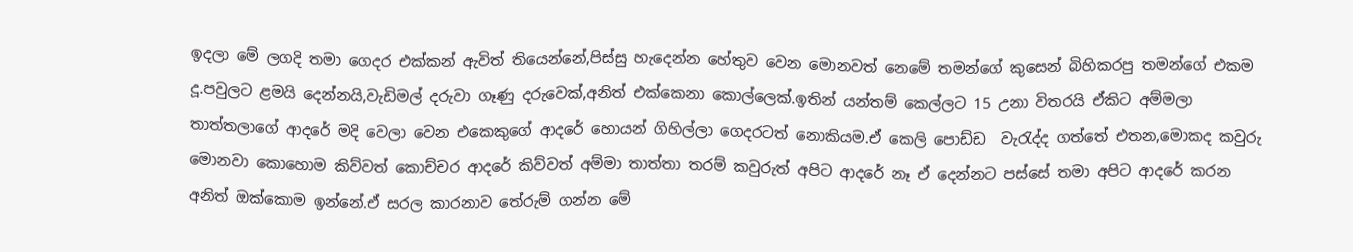ඉදලා මේ ලගදි තමා ගෙදර එක්කන් ඇවිත් තියෙන්නේ,පිස්සු හැදෙන්න හේතුව වෙන මොනවත් නෙමේ තමන්ගේ කුසෙන් බිහිකරපු තමන්ගේ එකම දූ.පවුලට ළමයි දෙන්නයි,වැඩිමල් දරුවා ගෑණු දරුවෙක්,අනිත් එක්කෙනා කොල්ලෙක්.ඉතින් යන්තම් කෙල්ලට 15 උනා විතරයි ඒකිට අම්මලා තාත්තලාගේ ආදරේ මදි වෙලා වෙන එකෙකුගේ ආදරේ හොයන් ගිහිල්ලා ගෙදරටත් නොකියම.ඒ කෙලි පොඩ්ඩ  වැරැද්ද ගත්තේ එතන,මොකද කවුරු මොනවා කොහොම කිව්වත් කොච්චර ආදරේ කිව්වත් අම්මා තාත්තා තරම් කවුරුත් අපිට ආදරේ නෑ ඒ දෙන්නට පස්සේ තමා අපිට ආදරේ කරන අනිත් ඔක්කොම ඉන්නේ.ඒ සරල කාරනාව තේරුම් ගන්න මේ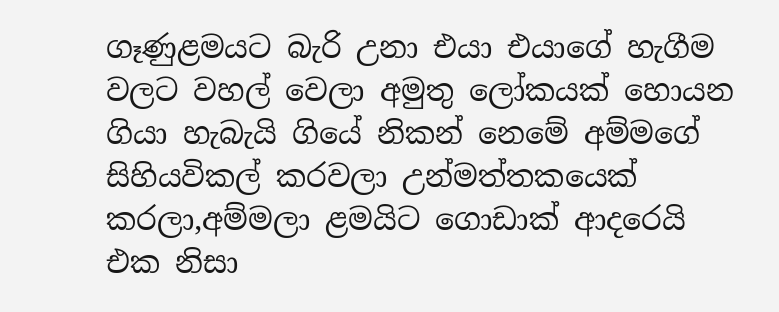ගෑණුළමයට බැරි උනා එයා එයාගේ හැගීම වලට වහල් වෙලා අමුතු ලෝකයක් හොයන ගියා හැබැයි ගියේ නිකන් නෙමේ අම්මගේ සිහියවිකල් කරවලා උන්මත්තකයෙක් කරලා,අම්මලා ළමයිට ගොඩාක් ආදරෙයි එක නිසා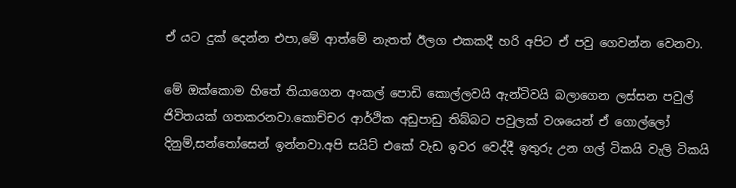ඒ යට දුක් දෙන්න එපා,මේ ආත්මේ නැතත් ඊලග එකකදී හරි අපිට ඒ පවු ගෙවන්න වෙනවා.

මේ ඔක්කොම හිතේ තියාගෙන අංකල් පොඩි කොල්ලවයි ඇන්ටිවයි බලාගෙන ලස්සන පවුල් ජිවිතයක් ගතකරනවා.කොච්චර ආර්ථික අඩුපාඩු තිබ්බට පවුලක් වශයෙන් ඒ ගොල්ලෝ දිනුම්,සන්තෝසෙන් ඉන්නවා.අපි සයිට් එකේ වැඩ ඉවර වෙද්දී ඉතුරු උන ගල් ටිකයි වැලි ටිකයි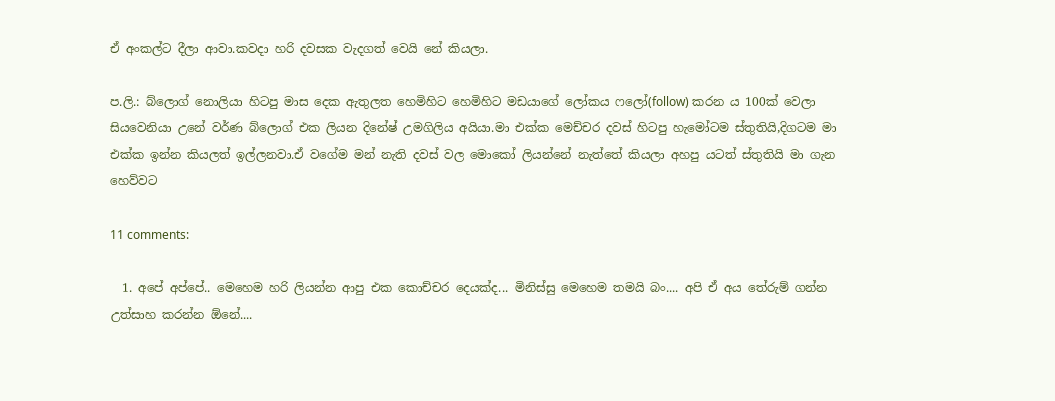ඒ අංකල්ට දීලා ආවා.කවදා හරි දවසක වැදගත් වෙයි නේ කියලා.

ප.ලි.: බ්ලොග් නොලියා හිටපු මාස දෙක ඇතුලත හෙමිහිට හෙමිහිට මඩයාගේ ලෝකය ෆලෝ(follow) කරන ය 100ක් වෙලා සියවෙනියා උනේ වර්ණ බ්ලොග් එක ලියන දිනේෂ් උමගිලිය අයියා.මා එක්ක මෙච්චර දවස් හිටපු හැමෝටම ස්තුතියි,දිගටම මා එක්ක ඉන්න කියලත් ඉල්ලනවා.ඒ වගේම මන් නැති දවස් වල මොකෝ ලියන්නේ නැත්තේ කියලා අහපු යටත් ස්තුතියි මා ගැන හෙව්වට

11 comments:

  1. අපේ අප්පේ.. මෙහෙම හරි ලියන්න ආපු එක කොච්චර දෙයක්ද... මිනිස්සු මෙහෙම තමයි බං.... අපි ඒ අය තේරුම් ගන්න උත්සාහ කරන්න ඕනේ....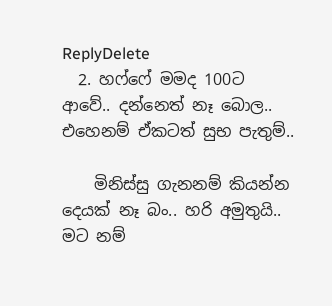ReplyDelete
  2. හෆ්ෆේ මමද 100ට ආවේ.. දන්නෙත් නෑ බොල.. එහෙනම් ඒකටත් සුභ පැතුම්..

    මිනිස්සු ගැනනම් කියන්න දෙයක් නෑ බං.. හරි අමුතුයි.. මට නම්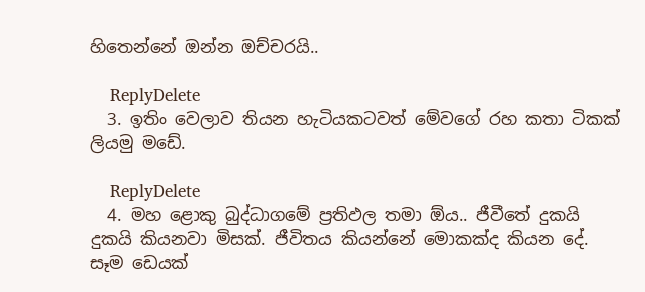හිතෙන්නේ ඔන්න ඔච්චරයි..

    ReplyDelete
  3. ඉතිං වෙලාව තියන හැටියකටවත් මේවගේ රහ කතා ටිකක් ලියමු මඩේ.

    ReplyDelete
  4. මහ ළොකු බුද්ධාගමේ ප්‍රතිඵල තමා ඕය.. ජීවීතේ දුකයි දුකයි කියනවා මිසක්. ජීවිතය කියන්නේ මොකක්ද කියන දේ. සෑම ඩෙයක්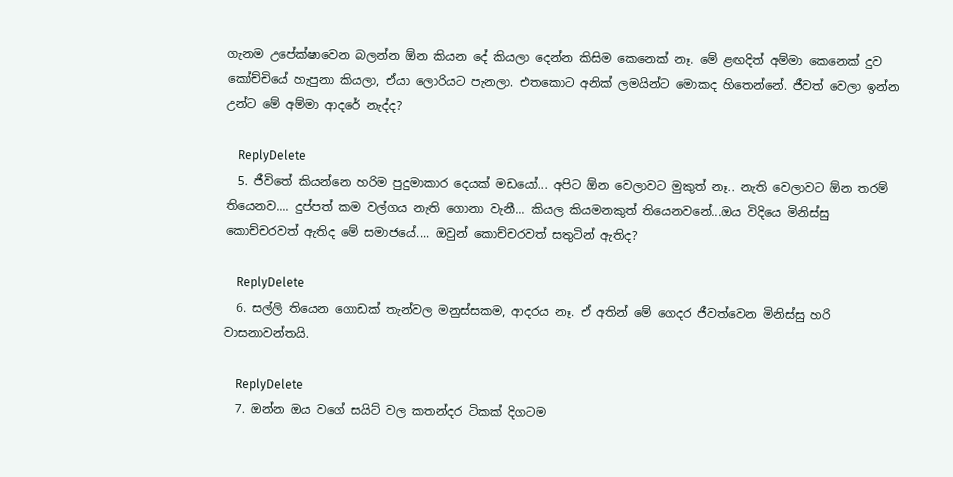ගැනම උපේක්ෂාවෙන බලන්න ඕන කියන දේ කියලා දෙන්න කිසිම කෙනෙක් නෑ. මේ ළඟදිත් අම්මා කෙනෙක් දුව කෝච්චියේ හැපුනා කියලා, ඒයා ලොරියට පැනලා. එතකොට අනික් ලමයින්ට මොකද හිතෙන්නේ. ජීවත් වෙලා ඉන්න උන්ට මේ අම්මා ආදරේ නැද්ද?

    ReplyDelete
  5. ජීවිතේ කියන්නෙ හරිම පුදුමාකාර දෙයක් මඩයෝ... අපිට ඕන වෙලාවට මුකුත් නෑ.. නැති වෙලාවට ඕන තරම් තියෙනව.... දුප්පත් කම වල්ගය නැති ගොනා වැනී... කියල කියමනකුත් තියෙනවනේ...ඔය විදියෙ මිනිස්සු කොච්චරවත් ඇතිද මේ සමාජයේ.... ඔවුන් කොච්චරවත් සතුටින් ඇතිද?

    ReplyDelete
  6. සල්ලි තියෙන ගොඩක් තැන්වල මනුස්සකම, ආදරය නෑ. ඒ අතින් මේ ගෙදර ජීවත්වෙන මිනිස්සු හරි වාසනාවන්තයි.

    ReplyDelete
  7. ඔන්න ඔය වගේ සයිට් වල කතන්දර ටිකක් දිගටම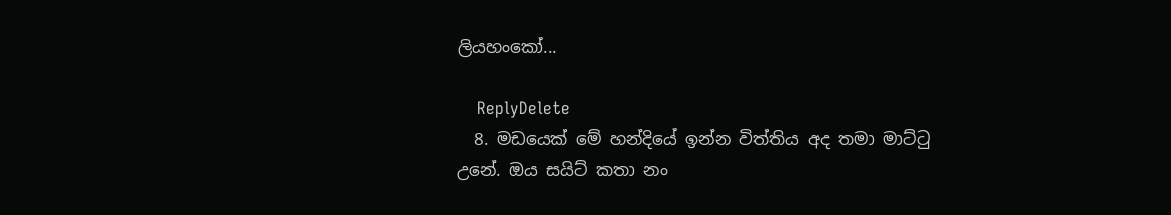ලියහංකෝ...

    ReplyDelete
  8. මඩයෙක් මේ හන්දියේ ඉන්න විත්තිය අද තමා මාට්ටු උනේ. ඔය සයිට් කතා නං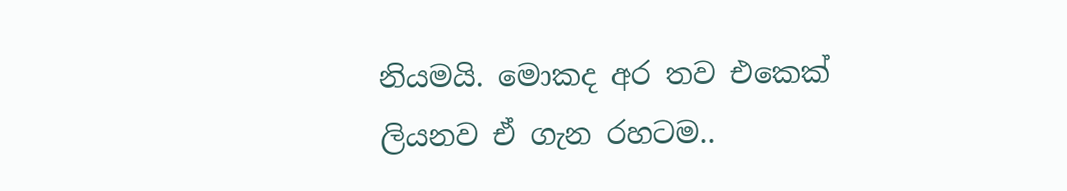නියමයි. මොකද අර තව එකෙක් ලියනව ඒ ගැන රහටම..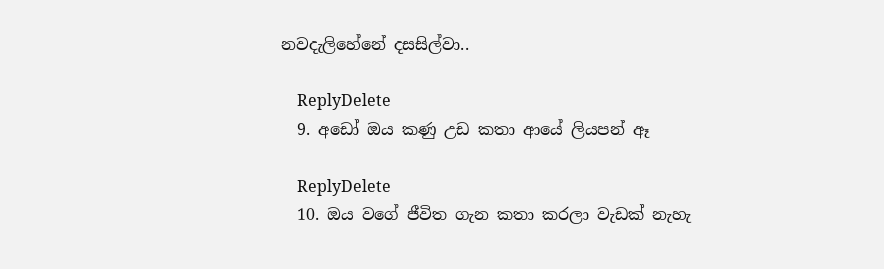නවදැලිහේනේ දසසිල්වා..

    ReplyDelete
  9. අඩෝ ඔය කණු උඩ කතා ආයේ ලියපන් ඈ

    ReplyDelete
  10. ඔය වගේ ජීවිත ගැන කතා කරලා වැඩක් නැහැ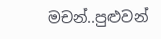මචන්..පුළුවන්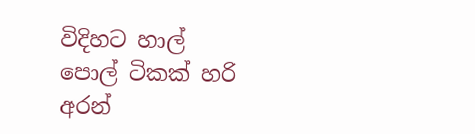විදිහට හාල් පොල් ටිකක් හරි අරන්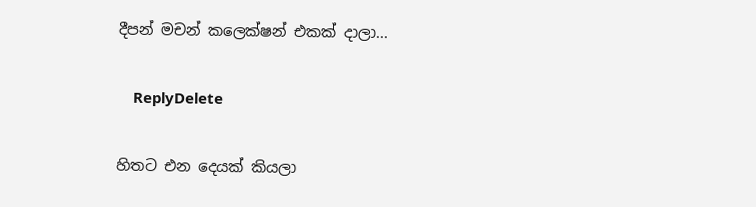දීපන් මචන් කලෙක්ෂන් එකක් දාලා...

    ReplyDelete

හිතට එන දෙයක් කියලා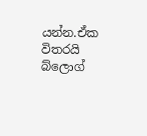යන්න.ඒක විතරයි බ්ලොග්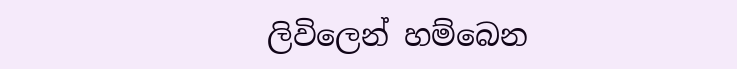ලිවිලෙන් හම්බෙන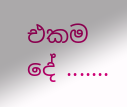එකම දේ .......